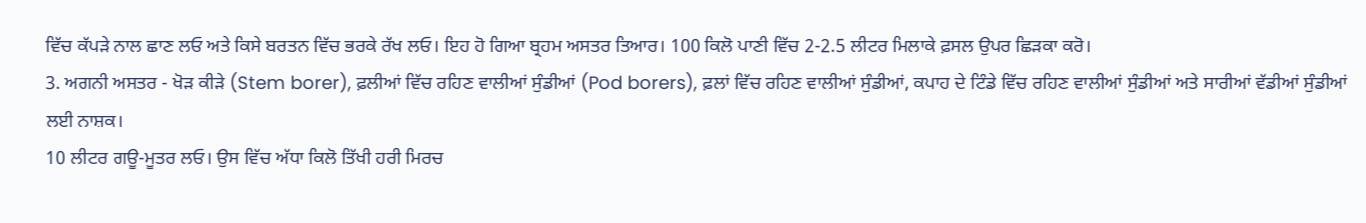ਵਿੱਚ ਕੱਪੜੇ ਨਾਲ ਛਾਣ ਲਓ ਅਤੇ ਕਿਸੇ ਬਰਤਨ ਵਿੱਚ ਭਰਕੇ ਰੱਖ ਲਓ। ਇਹ ਹੋ ਗਿਆ ਬ੍ਰਹਮ ਅਸਤਰ ਤਿਆਰ। 100 ਕਿਲੋ ਪਾਣੀ ਵਿੱਚ 2-2.5 ਲੀਟਰ ਮਿਲਾਕੇ ਫ਼ਸਲ ਉਪਰ ਛਿੜਕਾ ਕਰੋ।
3. ਅਗਨੀ ਅਸਤਰ - ਖੋੜ ਕੀੜੇ (Stem borer), ਫ਼ਲੀਆਂ ਵਿੱਚ ਰਹਿਣ ਵਾਲੀਆਂ ਸੁੰਡੀਆਂ (Pod borers), ਫ਼ਲਾਂ ਵਿੱਚ ਰਹਿਣ ਵਾਲੀਆਂ ਸੁੰਡੀਆਂ, ਕਪਾਹ ਦੇ ਟਿੰਡੇ ਵਿੱਚ ਰਹਿਣ ਵਾਲੀਆਂ ਸੁੰਡੀਆਂ ਅਤੇ ਸਾਰੀਆਂ ਵੱਡੀਆਂ ਸੁੰਡੀਆਂ ਲਈ ਨਾਸ਼ਕ।
10 ਲੀਟਰ ਗਊ-ਮੂਤਰ ਲਓ। ਉਸ ਵਿੱਚ ਅੱਧਾ ਕਿਲੋ ਤਿੱਖੀ ਹਰੀ ਮਿਰਚ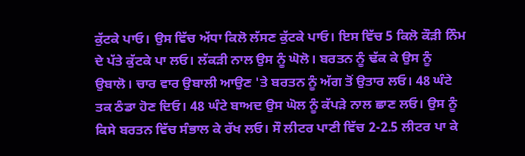ਕੁੱਟਕੇ ਪਾਓ। ਉਸ ਵਿੱਚ ਅੱਧਾ ਕਿਲੋ ਲੱਸਣ ਕੁੱਟਕੇ ਪਾਓ। ਇਸ ਵਿੱਚ 5 ਕਿਲੋ ਕੌੜੀ ਨਿੰਮ ਦੇ ਪੱਤੇ ਕੁੱਟਕੇ ਪਾ ਲਓ। ਲੱਕੜੀ ਨਾਲ ਉਸ ਨੂੰ ਘੋਲੋ। ਬਰਤਨ ਨੂੰ ਢੱਕ ਕੇ ਉਸ ਨੂੰ ਉਬਾਲੋ। ਚਾਰ ਵਾਰ ਉਬਾਲੀ ਆਉਣ 'ਤੇ ਬਰਤਨ ਨੂੰ ਅੱਗ ਤੋਂ ਉਤਾਰ ਲਓ। 48 ਘੰਟੇ ਤਕ ਠੰਡਾ ਹੋਣ ਦਿਓ। 48 ਘੰਟੇ ਬਾਅਦ ਉਸ ਘੋਲ ਨੂੰ ਕੱਪੜੇ ਨਾਲ ਛਾਣ ਲਓ। ਉਸ ਨੂੰ ਕਿਸੇ ਬਰਤਨ ਵਿੱਚ ਸੰਭਾਲ ਕੇ ਰੱਖ ਲਓ। ਸੌ ਲੀਟਰ ਪਾਣੀ ਵਿੱਚ 2-2.5 ਲੀਟਰ ਪਾ ਕੇ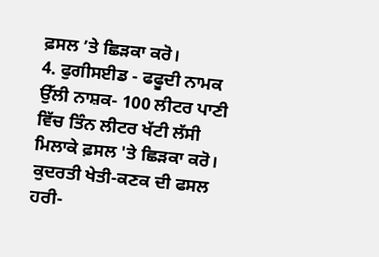ਫ਼ਸਲ ’ਤੇ ਛਿੜਕਾ ਕਰੋ।
4. ਫੁਗੀਸਈਡ - ਫਫੂਦੀ ਨਾਮਕ ਉੱਲੀ ਨਾਸ਼ਕ- 100 ਲੀਟਰ ਪਾਣੀ ਵਿੱਚ ਤਿੰਨ ਲੀਟਰ ਖੱਟੀ ਲੱਸੀ ਮਿਲਾਕੇ ਫ਼ਸਲ 'ਤੇ ਛਿੜਕਾ ਕਰੋ।
ਕੁਦਰਤੀ ਖੇਤੀ-ਕਣਕ ਦੀ ਫਸਲ
ਹਰੀ-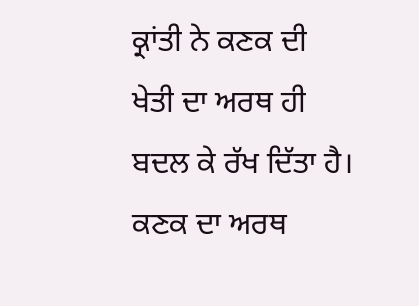ਕ੍ਰਾਂਤੀ ਨੇ ਕਣਕ ਦੀ ਖੇਤੀ ਦਾ ਅਰਥ ਹੀ ਬਦਲ ਕੇ ਰੱਖ ਦਿੱਤਾ ਹੈ। ਕਣਕ ਦਾ ਅਰਥ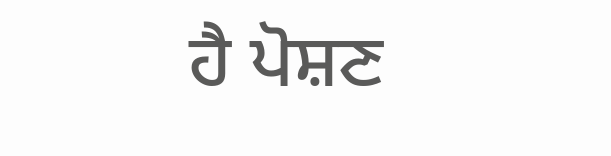ਹੈ ਪੋਸ਼ਣ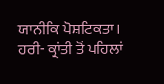ਯਾਨੀਕਿ ਪੋਸ਼ਟਿਕਤਾ। ਹਰੀ- ਕ੍ਰਾਂਤੀ ਤੋਂ ਪਹਿਲਾਂ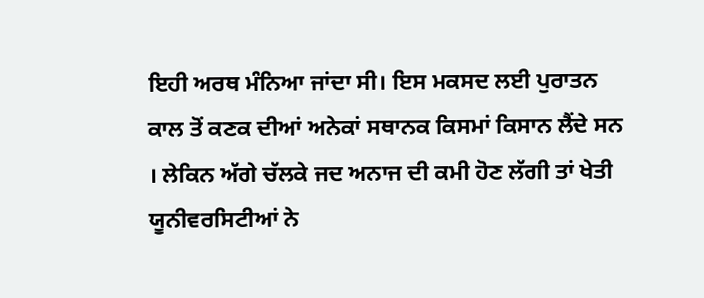ਇਹੀ ਅਰਥ ਮੰਨਿਆ ਜਾਂਦਾ ਸੀ। ਇਸ ਮਕਸਦ ਲਈ ਪੁਰਾਤਨ ਕਾਲ ਤੋਂ ਕਣਕ ਦੀਆਂ ਅਨੇਕਾਂ ਸਥਾਨਕ ਕਿਸਮਾਂ ਕਿਸਾਨ ਲੈਂਦੇ ਸਨ । ਲੇਕਿਨ ਅੱਗੇ ਚੱਲਕੇ ਜਦ ਅਨਾਜ ਦੀ ਕਮੀ ਹੋਣ ਲੱਗੀ ਤਾਂ ਖੇਤੀ ਯੂਨੀਵਰਸਿਟੀਆਂ ਨੇ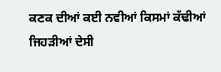ਕਣਕ ਦੀਆਂ ਕਈ ਨਵੀਆਂ ਕਿਸਮਾਂ ਕੱਢੀਆਂ ਜਿਹੜੀਆਂ ਦੇਸੀ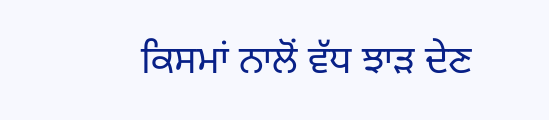ਕਿਸਮਾਂ ਨਾਲੋਂ ਵੱਧ ਝਾੜ ਦੇਣ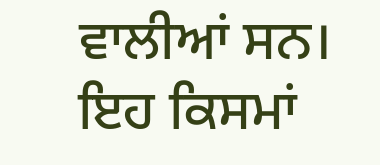ਵਾਲੀਆਂ ਸਨ। ਇਹ ਕਿਸਮਾਂ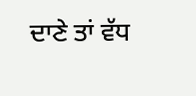ਦਾਣੇ ਤਾਂ ਵੱਧ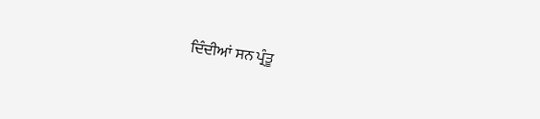ਦਿੰਦੀਆਂ ਸਨ ਪ੍ਰੰਤੂ